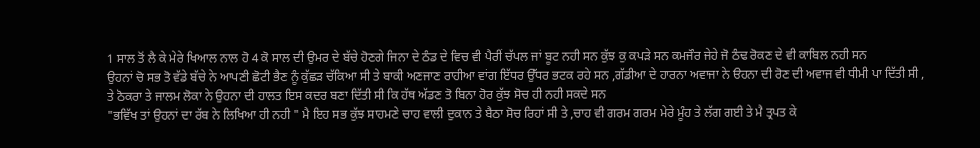1 ਸਾਲ ਤੋਂ ਲੈ ਕੇ ਮੇਰੇ ਖਿਆਲ ਨਾਲ ਹੋ 4 ਕੋ ਸਾਲ ਦੀ ਉਮਰ ਦੇ ਬੱਚੇ ਹੋਣਗੇ ਜਿਨਾ ਦੇ ਠੰਡ ਦੇ ਵਿਚ ਵੀ ਪੈਰੀਂ ਚੱਪਲ ਜਾਂ ਬੂਟ ਨਹੀ ਸਨ ਕੁੱਝ ਕੁ ਕਪੜੇ ਸਨ ਕਮਜੌਰ ਜੇਹੇ ਜੋ ਠੰਢ ਰੋਕਣ ਦੇ ਵੀ ਕਾਬਿਲ ਨਹੀ ਸਨ
ਉਹਨਾਂ ਚੋ ਸਭ ਤੋ ਵੱਡੇ ਬੱਚੇ ਨੇ ਆਪਣੀ ਛੋਟੀ ਭੈਣ ਨੂੰ ਕੁੱਛੜ ਚੱਕਿਆ ਸੀ ਤੇ ਬਾਕੀ ਅਣਜਾਣ ਰਾਹੀਆ ਵਾਂਗ ਇੱਧਰ ਉੱਧਰ ਭਟਕ ਰਹੇ ਸਨ ,ਗੱਡੀਆ ਦੇ ਹਾਰਨਾ ਅਵਾਜਾ ਨੇ ੳਹਨਾ ਦੀ ਰੋਣ ਦੀ ਅਵਾਜ ਵੀ ਧੀਮੀ ਪਾ ਦਿੱਤੀ ਸੀ ,
ਤੇ ਠੋਕਰਾ ਤੇ ਜਾਲਮ ਲੋਕਾ ਨੇ ਉਹਨਾ ਦੀ ਹਾਲਤ ਇਸ ਕਦਰ ਬਣਾ ਦਿੱਤੀ ਸੀ ਕਿ ਹੱਥ ਅੱਡਣ ਤੋ ਬਿਨਾ ਹੋਰ ਕੁੱਝ ਸੋਚ ਹੀ ਨਹੀ ਸਕਦੇ ਸਨ
"ਭਵਿੱਖ ਤਾਂ ਉਹਨਾਂ ਦਾ ਰੱਬ ਨੇ ਲਿਖਿਆ ਹੀ ਨਹੀ " ਮੈ ਇਹ ਸਭ ਕੁੱਝ ਸਾਹਮਣੇ ਚਾਹ ਵਾਲੀ ਦੁਕਾਨ ਤੇ ਬੈਠਾ ਸੋਚ ਰਿਹਾਂ ਸੀ ਤੇ ,ਚਾਹ ਵੀ ਗਰਮ ਗਰਮ ਮੇਰੇ ਮੂੰਹ ਤੇ ਲੱਗ ਗਈ ਤੇ ਮੈ ਤ੍ਰਪਤ ਕੇ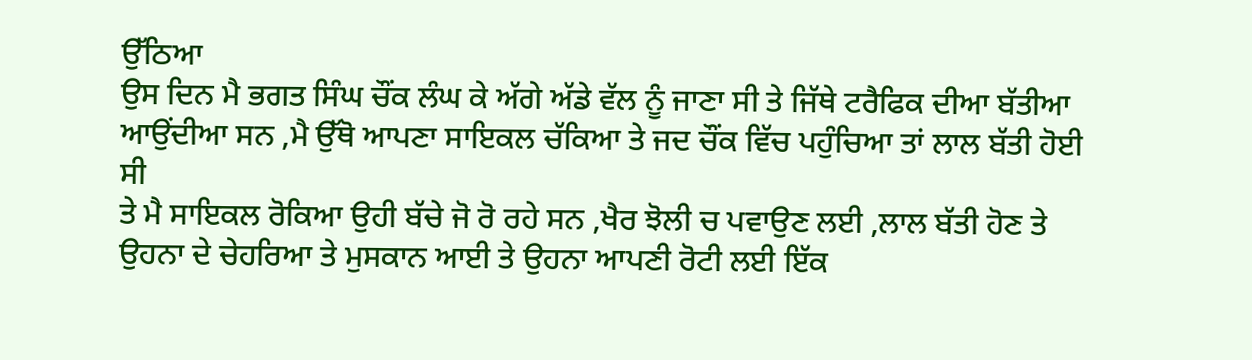ਉੱਠਿਆ
ਉਸ ਦਿਨ ਮੈ ਭਗਤ ਸਿੰਘ ਚੌਂਕ ਲੰਘ ਕੇ ਅੱਗੇ ਅੱਡੇ ਵੱਲ ਨੂੰ ਜਾਣਾ ਸੀ ਤੇ ਜਿੱਥੇ ਟਰੈਫਿਕ ਦੀਆ ਬੱਤੀਆ ਆਉਂਦੀਆ ਸਨ ,ਮੈ ਉੱਥੋ ਆਪਣਾ ਸਾਇਕਲ ਚੱਕਿਆ ਤੇ ਜਦ ਚੌਂਕ ਵਿੱਚ ਪਹੁੰਚਿਆ ਤਾਂ ਲਾਲ ਬੱਤੀ ਹੋਈ ਸੀ
ਤੇ ਮੈ ਸਾਇਕਲ ਰੋਕਿਆ ਉਹੀ ਬੱਚੇ ਜੋ ਰੋ ਰਹੇ ਸਨ ,ਖੈਰ ਝੋਲੀ ਚ ਪਵਾਉਣ ਲਈ ,ਲਾਲ ਬੱਤੀ ਹੋਣ ਤੇ ਉਹਨਾ ਦੇ ਚੇਹਰਿਆ ਤੇ ਮੁਸਕਾਨ ਆਈ ਤੇ ਉਹਨਾ ਆਪਣੀ ਰੋਟੀ ਲਈ ਇੱਕ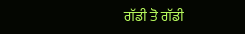ਗੱਡੀ ਤੋ ਗੱਡੀ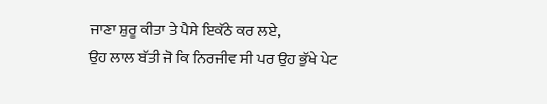ਜਾਣਾ ਸ਼ੁਰੂ ਕੀਤਾ ਤੇ ਪੈਸੇ ਇਕੱਠੇ ਕਰ ਲਏ,
ਉਹ ਲਾਲ ਬੱਤੀ ਜੋ ਕਿ ਨਿਰਜੀਵ ਸੀ ਪਰ ਉਹ ਭੁੱਖੇ ਪੇਟ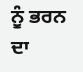ਨੂੰ ਭਰਨ ਦਾ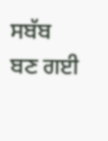ਸਬੱਬ ਬਣ ਗਈ